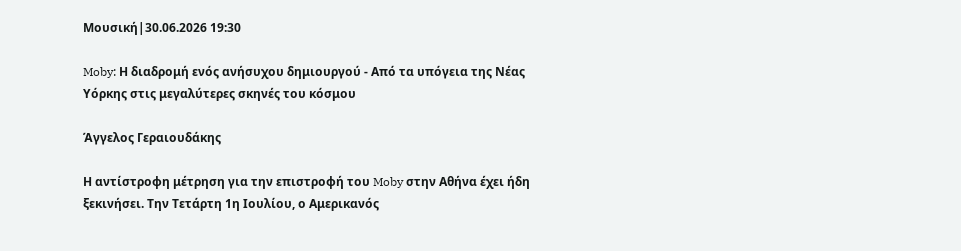Μουσική|30.06.2026 19:30

Moby: Η διαδρομή ενός ανήσυχου δημιουργού - Από τα υπόγεια της Νέας Υόρκης στις μεγαλύτερες σκηνές του κόσμου

Άγγελος Γεραιουδάκης

Η αντίστροφη μέτρηση για την επιστροφή του Moby στην Αθήνα έχει ήδη ξεκινήσει. Την Τετάρτη 1η Ιουλίου, ο Αμερικανός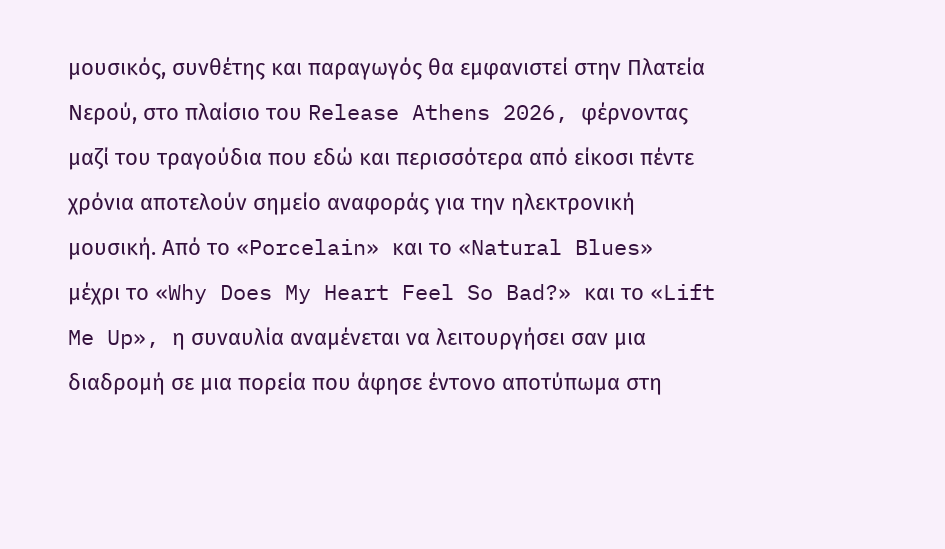μουσικός, συνθέτης και παραγωγός θα εμφανιστεί στην Πλατεία Νερού, στο πλαίσιο του Release Athens 2026, φέρνοντας μαζί του τραγούδια που εδώ και περισσότερα από είκοσι πέντε χρόνια αποτελούν σημείο αναφοράς για την ηλεκτρονική μουσική. Από το «Porcelain» και το «Natural Blues» μέχρι το «Why Does My Heart Feel So Bad?» και το «Lift Me Up», η συναυλία αναμένεται να λειτουργήσει σαν μια διαδρομή σε μια πορεία που άφησε έντονο αποτύπωμα στη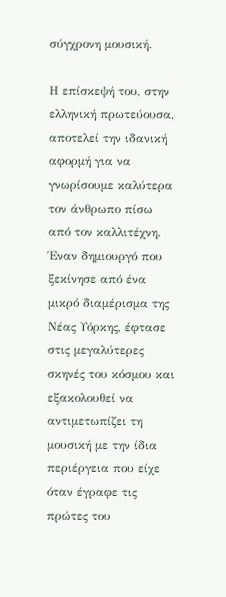σύγχρονη μουσική.

Η επίσκεψή του, στην ελληνική πρωτεύουσα, αποτελεί την ιδανική αφορμή για να γνωρίσουμε καλύτερα τον άνθρωπο πίσω από τον καλλιτέχνη. Έναν δημιουργό που ξεκίνησε από ένα μικρό διαμέρισμα της Νέας Υόρκης, έφτασε στις μεγαλύτερες σκηνές του κόσμου και εξακολουθεί να αντιμετωπίζει τη μουσική με την ίδια περιέργεια που είχε όταν έγραφε τις πρώτες του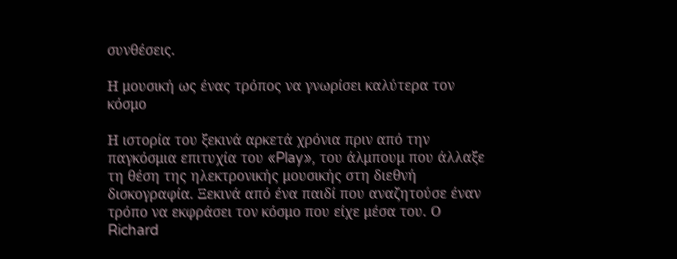συνθέσεις.

Η μουσική ως ένας τρόπος να γνωρίσει καλύτερα τον κόσμο

Η ιστορία του ξεκινά αρκετά χρόνια πριν από την παγκόσμια επιτυχία του «Play», του άλμπουμ που άλλαξε τη θέση της ηλεκτρονικής μουσικής στη διεθνή δισκογραφία. Ξεκινά από ένα παιδί που αναζητούσε έναν τρόπο να εκφράσει τον κόσμο που είχε μέσα του. Ο Richard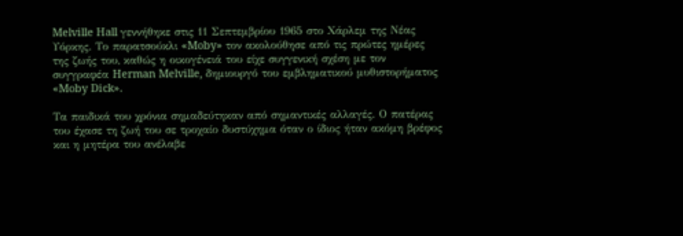Melville Hall γεννήθηκε στις 11 Σεπτεμβρίου 1965 στο Χάρλεμ της Νέας Υόρκης. Το παρατσούκλι «Moby» τον ακολούθησε από τις πρώτες ημέρες της ζωής του, καθώς η οικογένειά του είχε συγγενική σχέση με τον συγγραφέα Herman Melville, δημιουργό του εμβληματικού μυθιστορήματος «Moby Dick».

Τα παιδικά του χρόνια σημαδεύτηκαν από σημαντικές αλλαγές. Ο πατέρας του έχασε τη ζωή του σε τροχαίο δυστύχημα όταν ο ίδιος ήταν ακόμη βρέφος και η μητέρα του ανέλαβε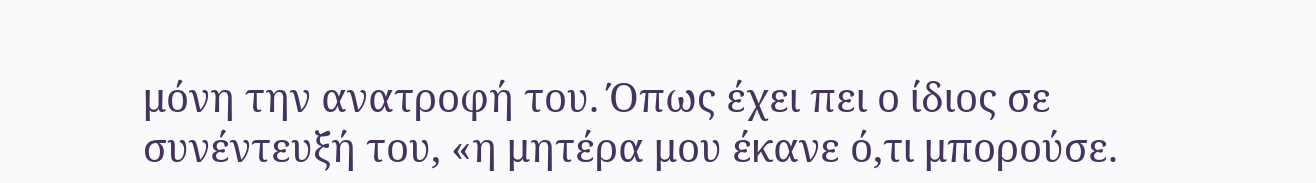μόνη την ανατροφή του. Όπως έχει πει ο ίδιος σε συνέντευξή του, «η μητέρα μου έκανε ό,τι μπορούσε.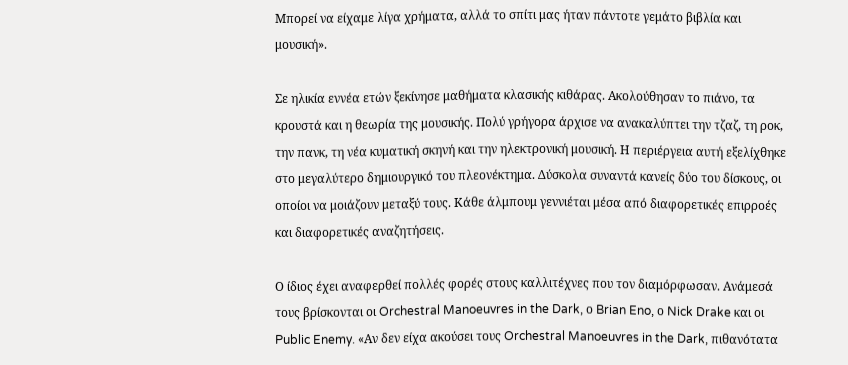Μπορεί να είχαμε λίγα χρήματα, αλλά το σπίτι μας ήταν πάντοτε γεμάτο βιβλία και μουσική».

Σε ηλικία εννέα ετών ξεκίνησε μαθήματα κλασικής κιθάρας. Ακολούθησαν το πιάνο, τα κρουστά και η θεωρία της μουσικής. Πολύ γρήγορα άρχισε να ανακαλύπτει την τζαζ, τη ροκ, την πανκ, τη νέα κυματική σκηνή και την ηλεκτρονική μουσική. Η περιέργεια αυτή εξελίχθηκε στο μεγαλύτερο δημιουργικό του πλεονέκτημα. Δύσκολα συναντά κανείς δύο του δίσκους, οι οποίοι να μοιάζουν μεταξύ τους. Κάθε άλμπουμ γεννιέται μέσα από διαφορετικές επιρροές και διαφορετικές αναζητήσεις.

Ο ίδιος έχει αναφερθεί πολλές φορές στους καλλιτέχνες που τον διαμόρφωσαν. Ανάμεσά τους βρίσκονται οι Orchestral Manoeuvres in the Dark, ο Brian Eno, ο Nick Drake και οι Public Enemy. «Αν δεν είχα ακούσει τους Orchestral Manoeuvres in the Dark, πιθανότατα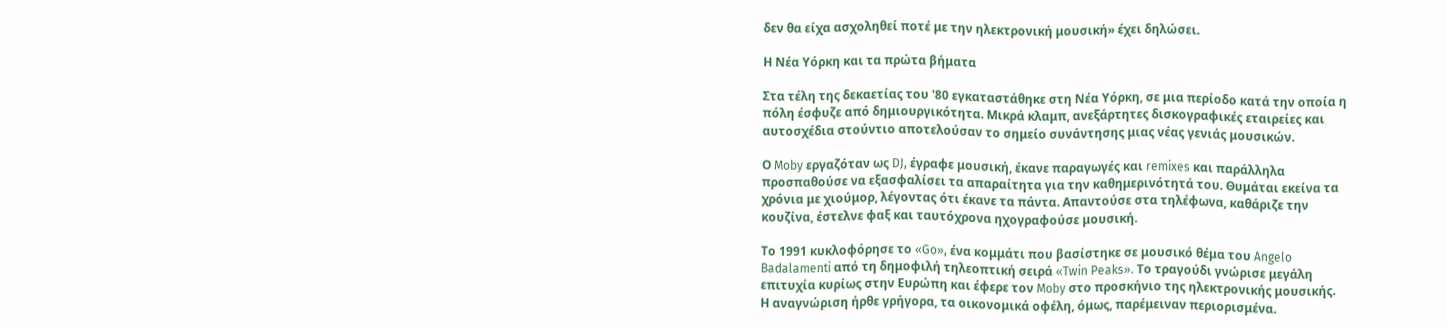δεν θα είχα ασχοληθεί ποτέ με την ηλεκτρονική μουσική» έχει δηλώσει.

Η Νέα Υόρκη και τα πρώτα βήματα

Στα τέλη της δεκαετίας του '80 εγκαταστάθηκε στη Νέα Υόρκη, σε μια περίοδο κατά την οποία η πόλη έσφυζε από δημιουργικότητα. Μικρά κλαμπ, ανεξάρτητες δισκογραφικές εταιρείες και αυτοσχέδια στούντιο αποτελούσαν το σημείο συνάντησης μιας νέας γενιάς μουσικών.

Ο Moby εργαζόταν ως DJ, έγραφε μουσική, έκανε παραγωγές και remixes και παράλληλα προσπαθούσε να εξασφαλίσει τα απαραίτητα για την καθημερινότητά του. Θυμάται εκείνα τα χρόνια με χιούμορ, λέγοντας ότι έκανε τα πάντα. Απαντούσε στα τηλέφωνα, καθάριζε την κουζίνα, έστελνε φαξ και ταυτόχρονα ηχογραφούσε μουσική.

Το 1991 κυκλοφόρησε το «Go», ένα κομμάτι που βασίστηκε σε μουσικό θέμα του Angelo Badalamenti από τη δημοφιλή τηλεοπτική σειρά «Twin Peaks». Το τραγούδι γνώρισε μεγάλη επιτυχία κυρίως στην Ευρώπη και έφερε τον Moby στο προσκήνιο της ηλεκτρονικής μουσικής. Η αναγνώριση ήρθε γρήγορα, τα οικονομικά οφέλη, όμως, παρέμειναν περιορισμένα.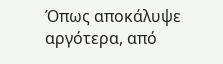Όπως αποκάλυψε αργότερα, από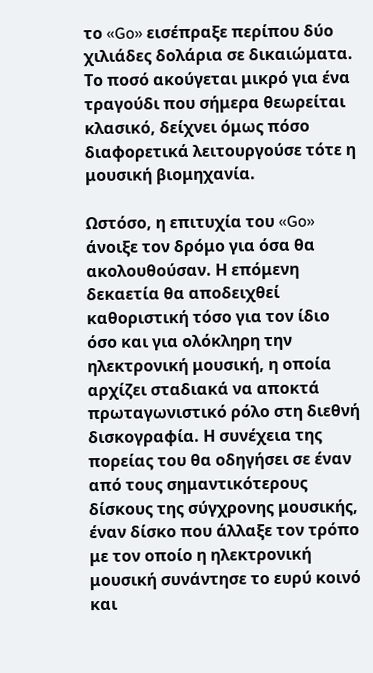το «Go» εισέπραξε περίπου δύο χιλιάδες δολάρια σε δικαιώματα. Το ποσό ακούγεται μικρό για ένα τραγούδι που σήμερα θεωρείται κλασικό, δείχνει όμως πόσο διαφορετικά λειτουργούσε τότε η μουσική βιομηχανία.

Ωστόσο, η επιτυχία του «Go» άνοιξε τον δρόμο για όσα θα ακολουθούσαν. Η επόμενη δεκαετία θα αποδειχθεί καθοριστική τόσο για τον ίδιο όσο και για ολόκληρη την ηλεκτρονική μουσική, η οποία αρχίζει σταδιακά να αποκτά πρωταγωνιστικό ρόλο στη διεθνή δισκογραφία. Η συνέχεια της πορείας του θα οδηγήσει σε έναν από τους σημαντικότερους δίσκους της σύγχρονης μουσικής, έναν δίσκο που άλλαξε τον τρόπο με τον οποίο η ηλεκτρονική μουσική συνάντησε το ευρύ κοινό και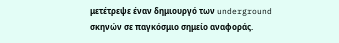μετέτρεψε έναν δημιουργό των underground σκηνών σε παγκόσμιο σημείο αναφοράς.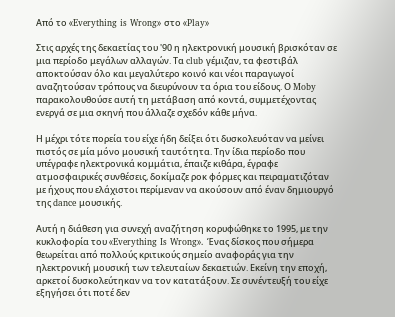Από το «Everything is Wrong» στο «Play»

Στις αρχές της δεκαετίας του '90 η ηλεκτρονική μουσική βρισκόταν σε μια περίοδο μεγάλων αλλαγών. Τα club γέμιζαν, τα φεστιβάλ αποκτούσαν όλο και μεγαλύτερο κοινό και νέοι παραγωγοί αναζητούσαν τρόπους να διευρύνουν τα όρια του είδους. Ο Moby παρακολουθούσε αυτή τη μετάβαση από κοντά, συμμετέχοντας ενεργά σε μια σκηνή που άλλαζε σχεδόν κάθε μήνα.

Η μέχρι τότε πορεία του είχε ήδη δείξει ότι δυσκολευόταν να μείνει πιστός σε μία μόνο μουσική ταυτότητα. Την ίδια περίοδο που υπέγραφε ηλεκτρονικά κομμάτια, έπαιζε κιθάρα, έγραφε ατμοσφαιρικές συνθέσεις, δοκίμαζε ροκ φόρμες και πειραματιζόταν με ήχους που ελάχιστοι περίμεναν να ακούσουν από έναν δημιουργό της dance μουσικής.

Αυτή η διάθεση για συνεχή αναζήτηση κορυφώθηκε το 1995, με την κυκλοφορία του «Everything Is Wrong». Ένας δίσκος που σήμερα θεωρείται από πολλούς κριτικούς σημείο αναφοράς για την ηλεκτρονική μουσική των τελευταίων δεκαετιών. Εκείνη την εποχή, αρκετοί δυσκολεύτηκαν να τον κατατάξουν. Σε συνέντευξή του είχε εξηγήσει ότι ποτέ δεν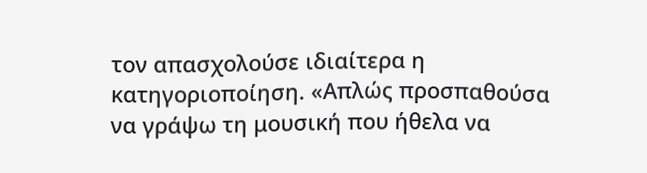τον απασχολούσε ιδιαίτερα η κατηγοριοποίηση. «Απλώς προσπαθούσα να γράψω τη μουσική που ήθελα να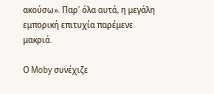ακούσω». Παρ' όλα αυτά, η μεγάλη εμπορική επιτυχία παρέμενε μακριά.

Ο Moby συνέχιζε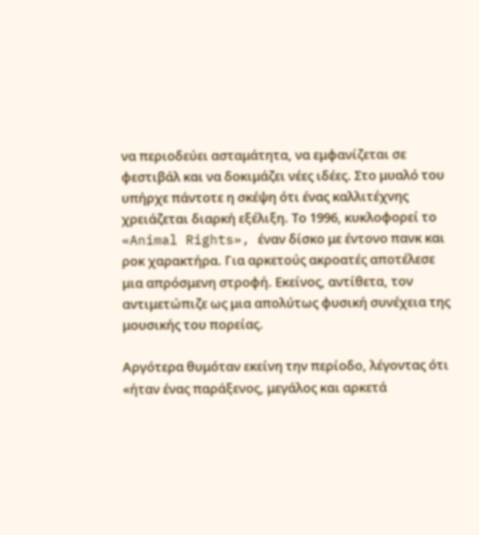να περιοδεύει ασταμάτητα, να εμφανίζεται σε φεστιβάλ και να δοκιμάζει νέες ιδέες. Στο μυαλό του υπήρχε πάντοτε η σκέψη ότι ένας καλλιτέχνης χρειάζεται διαρκή εξέλιξη. Το 1996, κυκλοφορεί το «Animal Rights», έναν δίσκο με έντονο πανκ και ροκ χαρακτήρα. Για αρκετούς ακροατές αποτέλεσε μια απρόσμενη στροφή. Εκείνος, αντίθετα, τον αντιμετώπιζε ως μια απολύτως φυσική συνέχεια της μουσικής του πορείας.

Αργότερα θυμόταν εκείνη την περίοδο, λέγοντας ότι «ήταν ένας παράξενος, μεγάλος και αρκετά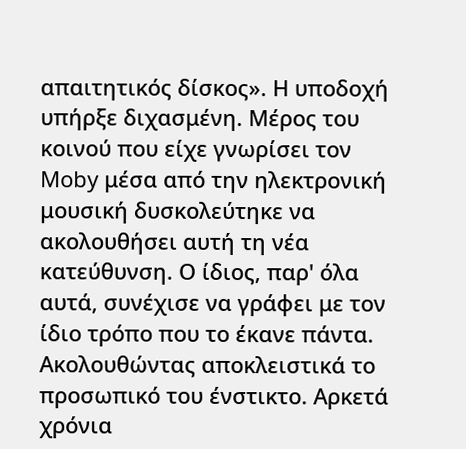απαιτητικός δίσκος». Η υποδοχή υπήρξε διχασμένη. Μέρος του κοινού που είχε γνωρίσει τον Moby μέσα από την ηλεκτρονική μουσική δυσκολεύτηκε να ακολουθήσει αυτή τη νέα κατεύθυνση. Ο ίδιος, παρ' όλα αυτά, συνέχισε να γράφει με τον ίδιο τρόπο που το έκανε πάντα. Ακολουθώντας αποκλειστικά το προσωπικό του ένστικτο. Αρκετά χρόνια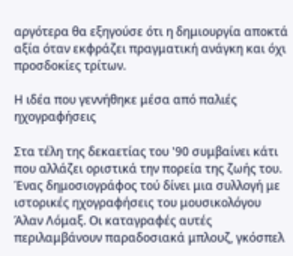αργότερα θα εξηγούσε ότι η δημιουργία αποκτά αξία όταν εκφράζει πραγματική ανάγκη και όχι προσδοκίες τρίτων.

Η ιδέα που γεννήθηκε μέσα από παλιές ηχογραφήσεις

Στα τέλη της δεκαετίας του '90 συμβαίνει κάτι που αλλάζει οριστικά την πορεία της ζωής του. Ένας δημοσιογράφος τού δίνει μια συλλογή με ιστορικές ηχογραφήσεις του μουσικολόγου Άλαν Λόμαξ. Οι καταγραφές αυτές περιλαμβάνουν παραδοσιακά μπλουζ, γκόσπελ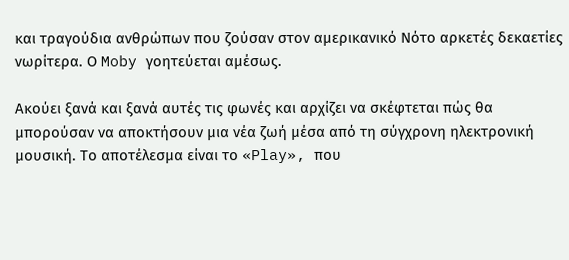και τραγούδια ανθρώπων που ζούσαν στον αμερικανικό Νότο αρκετές δεκαετίες νωρίτερα. Ο Moby γοητεύεται αμέσως.

Ακούει ξανά και ξανά αυτές τις φωνές και αρχίζει να σκέφτεται πώς θα μπορούσαν να αποκτήσουν μια νέα ζωή μέσα από τη σύγχρονη ηλεκτρονική μουσική. Το αποτέλεσμα είναι το «Play», που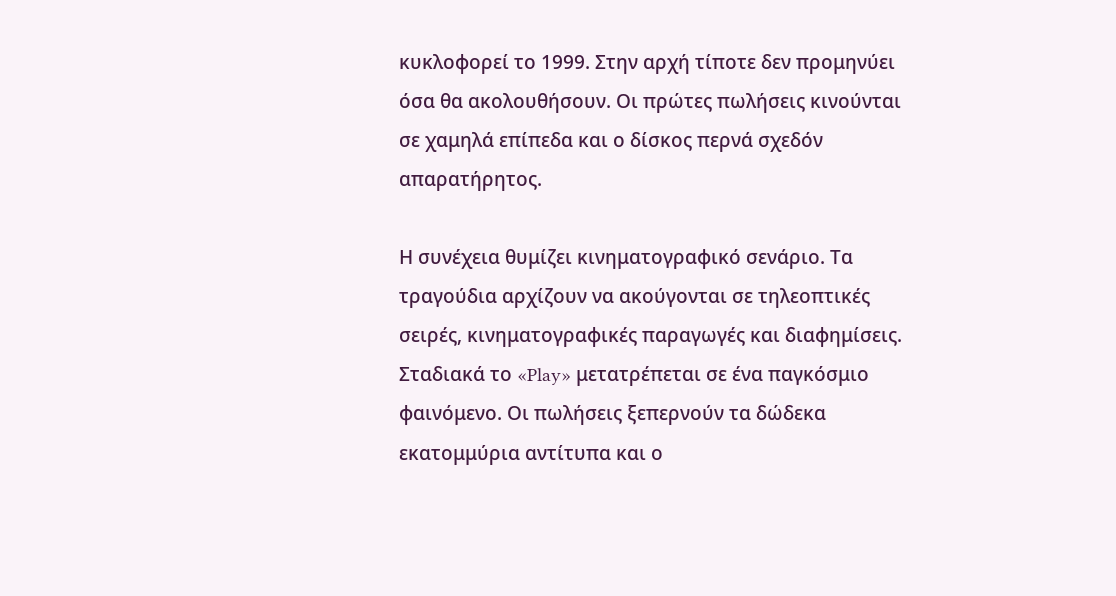κυκλοφορεί το 1999. Στην αρχή τίποτε δεν προμηνύει όσα θα ακολουθήσουν. Οι πρώτες πωλήσεις κινούνται σε χαμηλά επίπεδα και ο δίσκος περνά σχεδόν απαρατήρητος.

Η συνέχεια θυμίζει κινηματογραφικό σενάριο. Τα τραγούδια αρχίζουν να ακούγονται σε τηλεοπτικές σειρές, κινηματογραφικές παραγωγές και διαφημίσεις. Σταδιακά το «Play» μετατρέπεται σε ένα παγκόσμιο φαινόμενο. Οι πωλήσεις ξεπερνούν τα δώδεκα εκατομμύρια αντίτυπα και ο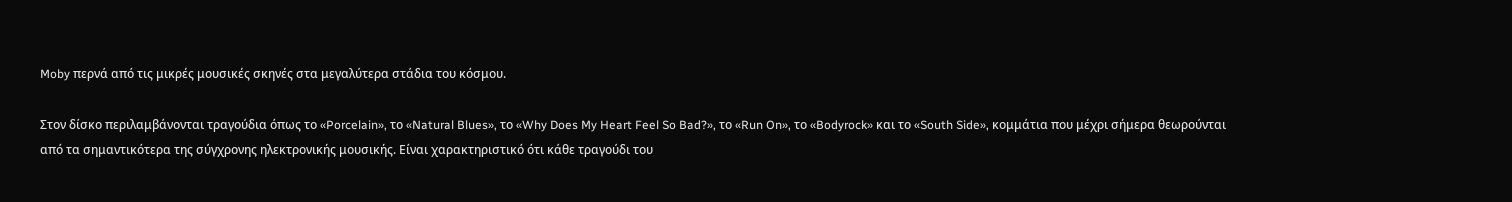Moby περνά από τις μικρές μουσικές σκηνές στα μεγαλύτερα στάδια του κόσμου.

Στον δίσκο περιλαμβάνονται τραγούδια όπως το «Porcelain», το «Natural Blues», το «Why Does My Heart Feel So Bad?», το «Run On», το «Bodyrock» και το «South Side», κομμάτια που μέχρι σήμερα θεωρούνται από τα σημαντικότερα της σύγχρονης ηλεκτρονικής μουσικής. Είναι χαρακτηριστικό ότι κάθε τραγούδι του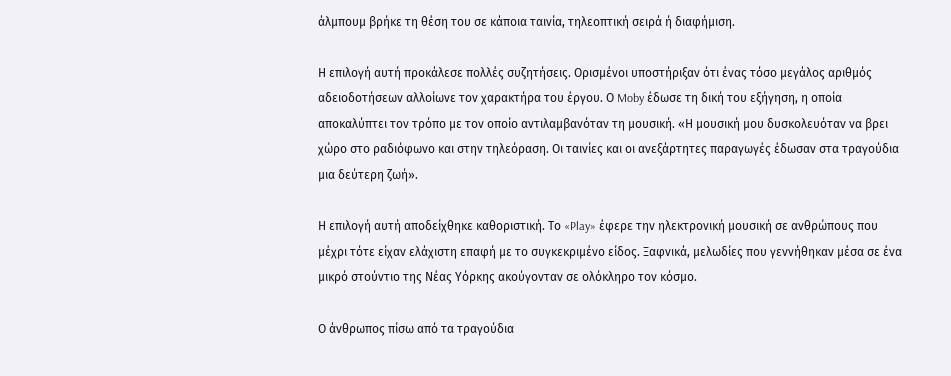άλμπουμ βρήκε τη θέση του σε κάποια ταινία, τηλεοπτική σειρά ή διαφήμιση.

Η επιλογή αυτή προκάλεσε πολλές συζητήσεις. Ορισμένοι υποστήριξαν ότι ένας τόσο μεγάλος αριθμός αδειοδοτήσεων αλλοίωνε τον χαρακτήρα του έργου. Ο Moby έδωσε τη δική του εξήγηση, η οποία αποκαλύπτει τον τρόπο με τον οποίο αντιλαμβανόταν τη μουσική. «Η μουσική μου δυσκολευόταν να βρει χώρο στο ραδιόφωνο και στην τηλεόραση. Οι ταινίες και οι ανεξάρτητες παραγωγές έδωσαν στα τραγούδια μια δεύτερη ζωή».

Η επιλογή αυτή αποδείχθηκε καθοριστική. Το «Play» έφερε την ηλεκτρονική μουσική σε ανθρώπους που μέχρι τότε είχαν ελάχιστη επαφή με το συγκεκριμένο είδος. Ξαφνικά, μελωδίες που γεννήθηκαν μέσα σε ένα μικρό στούντιο της Νέας Υόρκης ακούγονταν σε ολόκληρο τον κόσμο.

Ο άνθρωπος πίσω από τα τραγούδια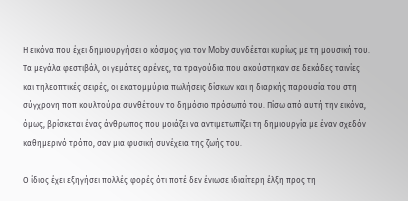Η εικόνα που έχει δημιουργήσει ο κόσμος για τον Moby συνδέεται κυρίως με τη μουσική του. Τα μεγάλα φεστιβάλ, οι γεμάτες αρένες, τα τραγούδια που ακούστηκαν σε δεκάδες ταινίες και τηλεοπτικές σειρές, οι εκατομμύρια πωλήσεις δίσκων και η διαρκής παρουσία του στη σύγχρονη ποπ κουλτούρα συνθέτουν το δημόσιο πρόσωπό του. Πίσω από αυτή την εικόνα, όμως, βρίσκεται ένας άνθρωπος που μοιάζει να αντιμετωπίζει τη δημιουργία με έναν σχεδόν καθημερινό τρόπο, σαν μια φυσική συνέχεια της ζωής του.

Ο ίδιος έχει εξηγήσει πολλές φορές ότι ποτέ δεν ένιωσε ιδιαίτερη έλξη προς τη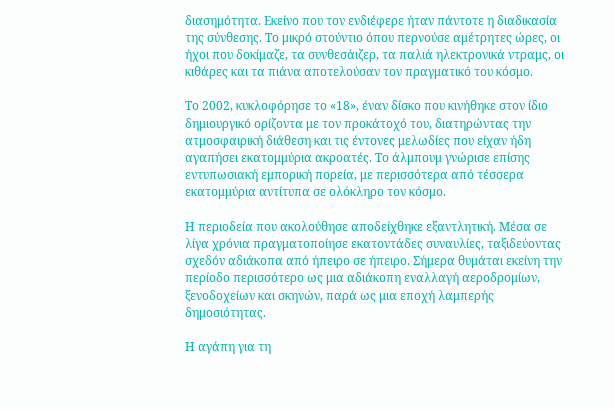διασημότητα. Εκείνο που τον ενδιέφερε ήταν πάντοτε η διαδικασία της σύνθεσης. Το μικρό στούντιο όπου περνούσε αμέτρητες ώρες, οι ήχοι που δοκίμαζε, τα συνθεσάιζερ, τα παλιά ηλεκτρονικά ντραμς, οι κιθάρες και τα πιάνα αποτελούσαν τον πραγματικό του κόσμο.

Το 2002, κυκλοφόρησε το «18», έναν δίσκο που κινήθηκε στον ίδιο δημιουργικό ορίζοντα με τον προκάτοχό του, διατηρώντας την ατμοσφαιρική διάθεση και τις έντονες μελωδίες που είχαν ήδη αγαπήσει εκατομμύρια ακροατές. Το άλμπουμ γνώρισε επίσης εντυπωσιακή εμπορική πορεία, με περισσότερα από τέσσερα εκατομμύρια αντίτυπα σε ολόκληρο τον κόσμο.

Η περιοδεία που ακολούθησε αποδείχθηκε εξαντλητική. Μέσα σε λίγα χρόνια πραγματοποίησε εκατοντάδες συναυλίες, ταξιδεύοντας σχεδόν αδιάκοπα από ήπειρο σε ήπειρο. Σήμερα θυμάται εκείνη την περίοδο περισσότερο ως μια αδιάκοπη εναλλαγή αεροδρομίων, ξενοδοχείων και σκηνών, παρά ως μια εποχή λαμπερής δημοσιότητας.

Η αγάπη για τη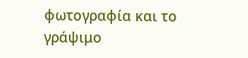φωτογραφία και το γράψιμο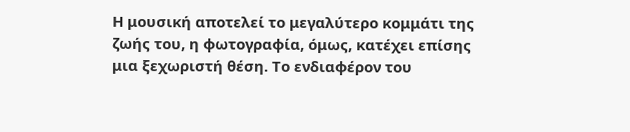Η μουσική αποτελεί το μεγαλύτερο κομμάτι της ζωής του, η φωτογραφία, όμως, κατέχει επίσης μια ξεχωριστή θέση. Το ενδιαφέρον του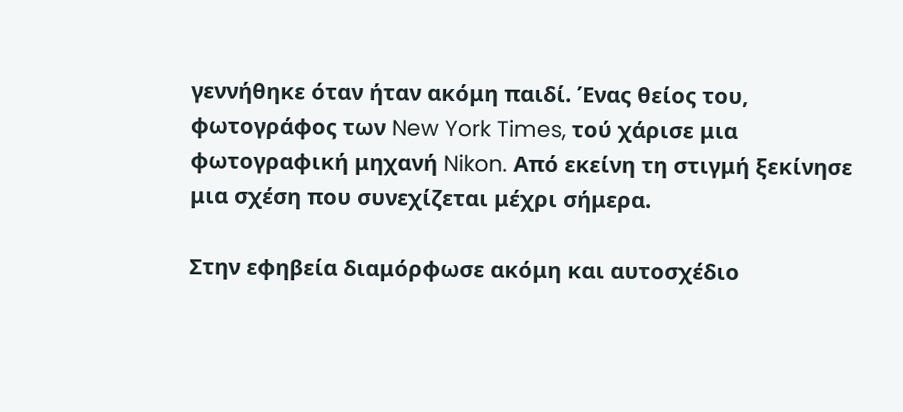γεννήθηκε όταν ήταν ακόμη παιδί. Ένας θείος του, φωτογράφος των New York Times, τού χάρισε μια φωτογραφική μηχανή Nikon. Από εκείνη τη στιγμή ξεκίνησε μια σχέση που συνεχίζεται μέχρι σήμερα.

Στην εφηβεία διαμόρφωσε ακόμη και αυτοσχέδιο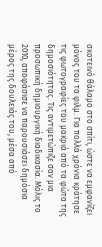σκοτεινό θάλαμο στο σπίτι, ώστε να εμφανίζει μόνος του τα φιλμ. Για πολλά χρόνια κράτησε τις φωτογραφίες του μακριά από τα φώτα της δημοσιότητας. Τις αντιμετώπιζε σαν μια προσωπική δημιουργική διαδικασία. Μόλις το 2010, αποφάσισε να παρουσιάσει δημόσια μέρος της δουλειάς του, μέσα από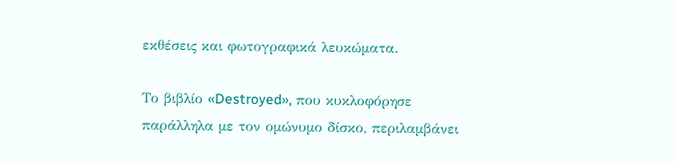εκθέσεις και φωτογραφικά λευκώματα.

Το βιβλίο «Destroyed», που κυκλοφόρησε παράλληλα με τον ομώνυμο δίσκο, περιλαμβάνει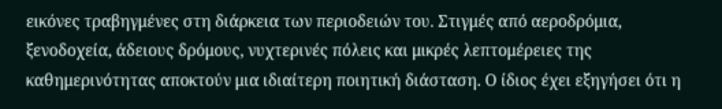εικόνες τραβηγμένες στη διάρκεια των περιοδειών του. Στιγμές από αεροδρόμια, ξενοδοχεία, άδειους δρόμους, νυχτερινές πόλεις και μικρές λεπτομέρειες της καθημερινότητας αποκτούν μια ιδιαίτερη ποιητική διάσταση. Ο ίδιος έχει εξηγήσει ότι η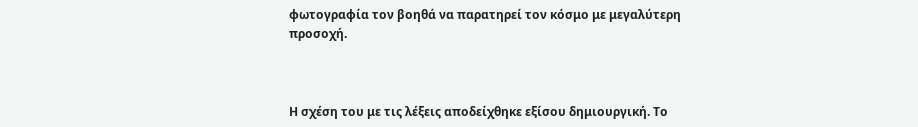φωτογραφία τον βοηθά να παρατηρεί τον κόσμο με μεγαλύτερη προσοχή.



Η σχέση του με τις λέξεις αποδείχθηκε εξίσου δημιουργική. Το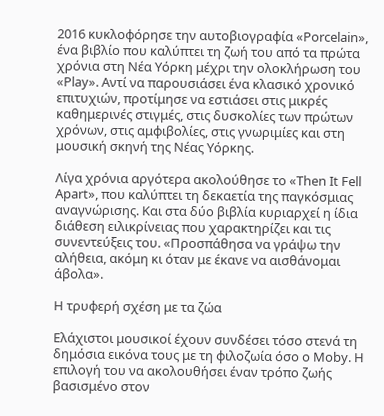2016 κυκλοφόρησε την αυτοβιογραφία «Porcelain», ένα βιβλίο που καλύπτει τη ζωή του από τα πρώτα χρόνια στη Νέα Υόρκη μέχρι την ολοκλήρωση του «Play». Αντί να παρουσιάσει ένα κλασικό χρονικό επιτυχιών, προτίμησε να εστιάσει στις μικρές καθημερινές στιγμές, στις δυσκολίες των πρώτων χρόνων, στις αμφιβολίες, στις γνωριμίες και στη μουσική σκηνή της Νέας Υόρκης.

Λίγα χρόνια αργότερα ακολούθησε το «Then It Fell Apart», που καλύπτει τη δεκαετία της παγκόσμιας αναγνώρισης. Και στα δύο βιβλία κυριαρχεί η ίδια διάθεση ειλικρίνειας που χαρακτηρίζει και τις συνεντεύξεις του. «Προσπάθησα να γράψω την αλήθεια, ακόμη κι όταν με έκανε να αισθάνομαι άβολα».

Η τρυφερή σχέση με τα ζώα

Ελάχιστοι μουσικοί έχουν συνδέσει τόσο στενά τη δημόσια εικόνα τους με τη φιλοζωία όσο ο Moby. Η επιλογή του να ακολουθήσει έναν τρόπο ζωής βασισμένο στον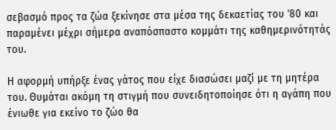σεβασμό προς τα ζώα ξεκίνησε στα μέσα της δεκαετίας του '80 και παραμένει μέχρι σήμερα αναπόσπαστο κομμάτι της καθημερινότητάς του.

Η αφορμή υπήρξε ένας γάτος που είχε διασώσει μαζί με τη μητέρα του. Θυμάται ακόμη τη στιγμή που συνειδητοποίησε ότι η αγάπη που ένιωθε για εκείνο το ζώο θα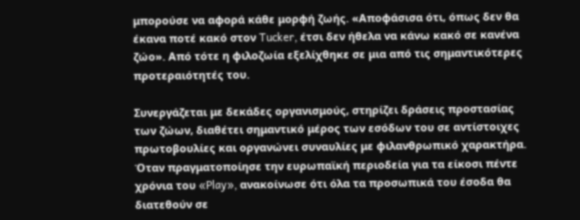μπορούσε να αφορά κάθε μορφή ζωής. «Αποφάσισα ότι, όπως δεν θα έκανα ποτέ κακό στον Tucker, έτσι δεν ήθελα να κάνω κακό σε κανένα ζώο». Από τότε η φιλοζωία εξελίχθηκε σε μια από τις σημαντικότερες προτεραιότητές του.

Συνεργάζεται με δεκάδες οργανισμούς, στηρίζει δράσεις προστασίας των ζώων, διαθέτει σημαντικό μέρος των εσόδων του σε αντίστοιχες πρωτοβουλίες και οργανώνει συναυλίες με φιλανθρωπικό χαρακτήρα. Όταν πραγματοποίησε την ευρωπαϊκή περιοδεία για τα είκοσι πέντε χρόνια του «Play», ανακοίνωσε ότι όλα τα προσωπικά του έσοδα θα διατεθούν σε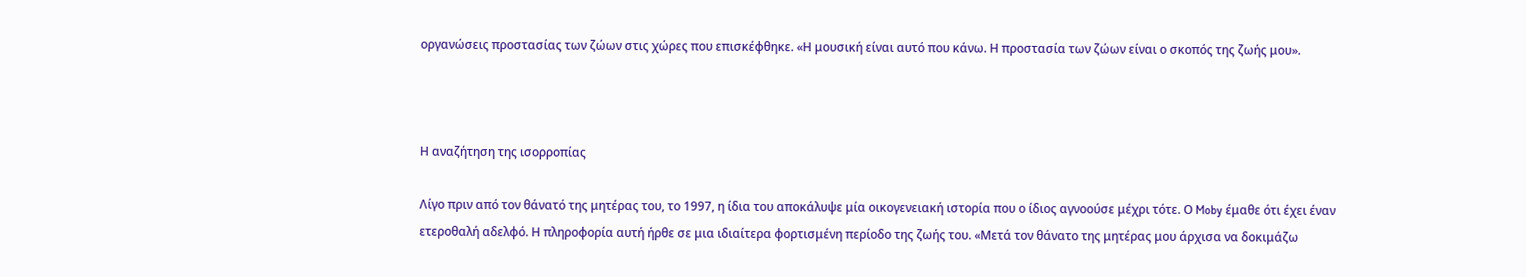οργανώσεις προστασίας των ζώων στις χώρες που επισκέφθηκε. «Η μουσική είναι αυτό που κάνω. Η προστασία των ζώων είναι ο σκοπός της ζωής μου».



Η αναζήτηση της ισορροπίας

Λίγο πριν από τον θάνατό της μητέρας του, το 1997, η ίδια του αποκάλυψε μία οικογενειακή ιστορία που ο ίδιος αγνοούσε μέχρι τότε. Ο Moby έμαθε ότι έχει έναν ετεροθαλή αδελφό. Η πληροφορία αυτή ήρθε σε μια ιδιαίτερα φορτισμένη περίοδο της ζωής του. «Μετά τον θάνατο της μητέρας μου άρχισα να δοκιμάζω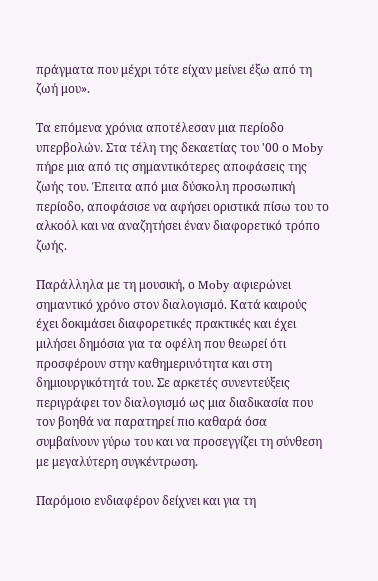πράγματα που μέχρι τότε είχαν μείνει έξω από τη ζωή μου».

Τα επόμενα χρόνια αποτέλεσαν μια περίοδο υπερβολών. Στα τέλη της δεκαετίας του '00 ο Moby πήρε μια από τις σημαντικότερες αποφάσεις της ζωής του. Έπειτα από μια δύσκολη προσωπική περίοδο, αποφάσισε να αφήσει οριστικά πίσω του το αλκοόλ και να αναζητήσει έναν διαφορετικό τρόπο ζωής.

Παράλληλα με τη μουσική, ο Moby αφιερώνει σημαντικό χρόνο στον διαλογισμό. Κατά καιρούς έχει δοκιμάσει διαφορετικές πρακτικές και έχει μιλήσει δημόσια για τα οφέλη που θεωρεί ότι προσφέρουν στην καθημερινότητα και στη δημιουργικότητά του. Σε αρκετές συνεντεύξεις περιγράφει τον διαλογισμό ως μια διαδικασία που τον βοηθά να παρατηρεί πιο καθαρά όσα συμβαίνουν γύρω του και να προσεγγίζει τη σύνθεση με μεγαλύτερη συγκέντρωση.

Παρόμοιο ενδιαφέρον δείχνει και για τη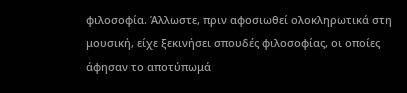φιλοσοφία. Άλλωστε, πριν αφοσιωθεί ολοκληρωτικά στη μουσική, είχε ξεκινήσει σπουδές φιλοσοφίας, οι οποίες άφησαν το αποτύπωμά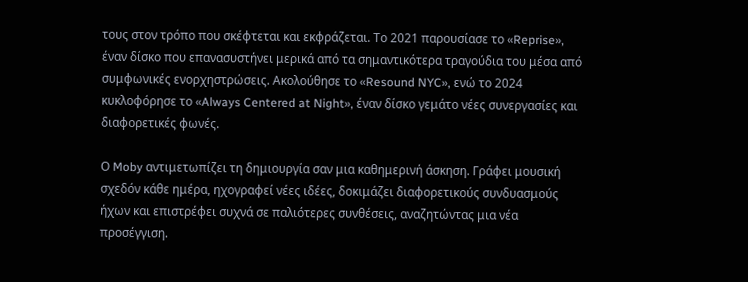τους στον τρόπο που σκέφτεται και εκφράζεται. Το 2021 παρουσίασε το «Reprise», έναν δίσκο που επανασυστήνει μερικά από τα σημαντικότερα τραγούδια του μέσα από συμφωνικές ενορχηστρώσεις. Ακολούθησε το «Resound NYC», ενώ το 2024 κυκλοφόρησε το «Always Centered at Night», έναν δίσκο γεμάτο νέες συνεργασίες και διαφορετικές φωνές.

Ο Moby αντιμετωπίζει τη δημιουργία σαν μια καθημερινή άσκηση. Γράφει μουσική σχεδόν κάθε ημέρα, ηχογραφεί νέες ιδέες, δοκιμάζει διαφορετικούς συνδυασμούς ήχων και επιστρέφει συχνά σε παλιότερες συνθέσεις, αναζητώντας μια νέα προσέγγιση.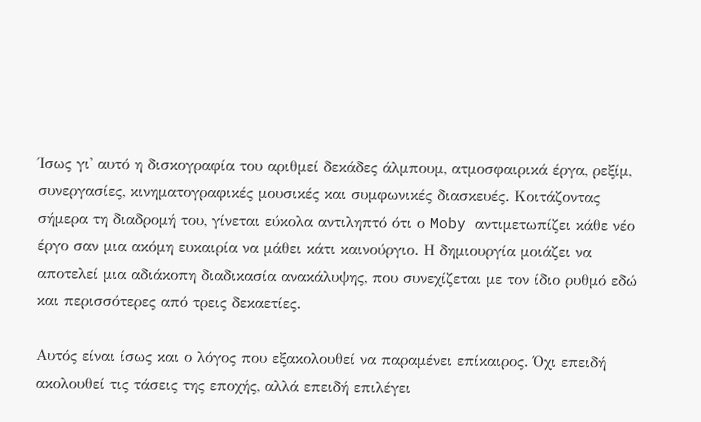Ίσως γι' αυτό η δισκογραφία του αριθμεί δεκάδες άλμπουμ, ατμοσφαιρικά έργα, ρεξίμ, συνεργασίες, κινηματογραφικές μουσικές και συμφωνικές διασκευές. Κοιτάζοντας σήμερα τη διαδρομή του, γίνεται εύκολα αντιληπτό ότι ο Moby αντιμετωπίζει κάθε νέο έργο σαν μια ακόμη ευκαιρία να μάθει κάτι καινούργιο. Η δημιουργία μοιάζει να αποτελεί μια αδιάκοπη διαδικασία ανακάλυψης, που συνεχίζεται με τον ίδιο ρυθμό εδώ και περισσότερες από τρεις δεκαετίες.

Αυτός είναι ίσως και ο λόγος που εξακολουθεί να παραμένει επίκαιρος. Όχι επειδή ακολουθεί τις τάσεις της εποχής, αλλά επειδή επιλέγει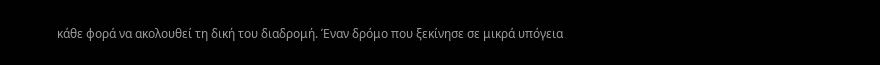κάθε φορά να ακολουθεί τη δική του διαδρομή. Έναν δρόμο που ξεκίνησε σε μικρά υπόγεια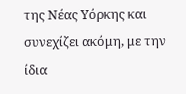της Νέας Υόρκης και συνεχίζει ακόμη, με την ίδια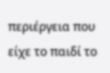περιέργεια που είχε το παιδί το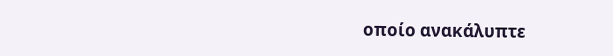οποίο ανακάλυπτε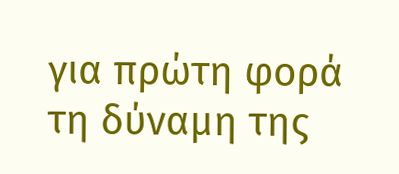για πρώτη φορά τη δύναμη της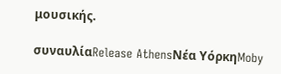μουσικής.

συναυλίαRelease AthensΝέα ΥόρκηMoby